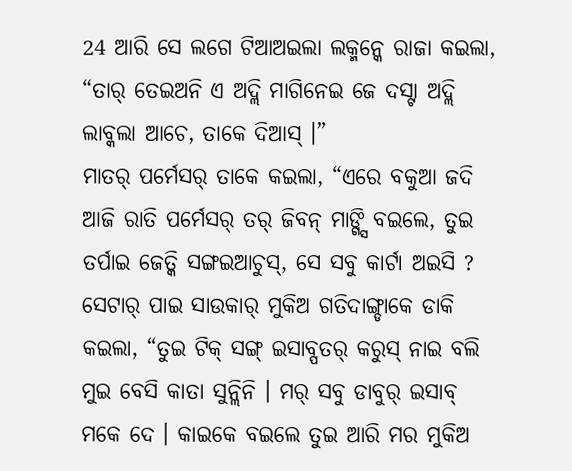24 ଆରି ସେ ଲଗେ ଟିଆଅଇଲା ଲକ୍ମନ୍କେ ରାଜା କଇଲା, “ତାର୍ ତେଇଅନି ଏ ଅଦ୍ଲି ମାଗିନେଇ ଜେ ଦସ୍ଟା ଅଦ୍ଲି ଲାବ୍କଲା ଆଚେ, ତାକେ ଦିଆସ୍ ।”
ମାତର୍ ପର୍ମେସର୍ ତାକେ କଇଲା, “ଏରେ ବକୁଆ ଜଦି ଆଜି ରାତି ପର୍ମେସର୍ ତର୍ ଜିବନ୍ ମାଙ୍ଗ୍ସି ବଇଲେ, ତୁଇ ତର୍ପାଇ ଜେତ୍କି ସଙ୍ଗଇଆଚୁସ୍, ସେ ସବୁ କାର୍ଟା ଅଇସି ?
ସେଟାର୍ ପାଇ ସାଉକାର୍ ମୁକିଅ ଗତିଦାଙ୍ଗ୍ଡାକେ ଡାକି କଇଲା, “ତୁଇ ଟିକ୍ ସଙ୍ଗ୍ ଇସାବ୍ପତର୍ କରୁସ୍ ନାଇ ବଲି ମୁଇ ବେସି କାତା ସୁନ୍ଲିନି । ମର୍ ସବୁ ଡାବୁର୍ ଇସାବ୍ ମକେ ଦେ । କାଇକେ ବଇଲେ ତୁଇ ଆରି ମର ମୁକିଅ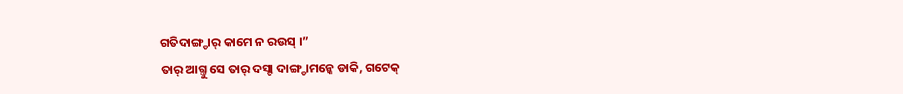ଗତିଦାଙ୍ଗ୍ଡାର୍ କାମେ ନ ରଉସ୍ ।”
ତାର୍ ଆଗ୍ତୁ ସେ ତାର୍ ଦସ୍ଟା ଦାଙ୍ଗ୍ଡାମନ୍କେ ଡାକି, ଗଟେକ୍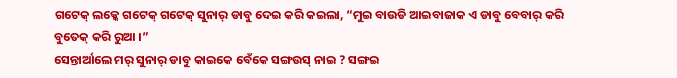ଗଟେକ୍ ଲକ୍କେ ଗଟେକ୍ ଗଟେକ୍ ସୁନାର୍ ଡାବୁ ଦେଇ କରି କଇଲା, “ମୁଇ ବାଉଡି ଆଇବାଜାକ ଏ ଡାବୁ ବେବାର୍ କରି ବୁତେକ୍ କରି ରୁଆ ।”
ସେନ୍ତାର୍ଆଲେ ମର୍ ସୁନାର୍ ଡାବୁ କାଇକେ ବେଁକେ ସଙ୍ଗଉସ୍ ନାଇ ? ସଙ୍ଗଇ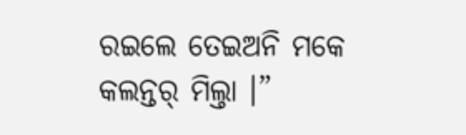ରଇଲେ ତେଇଅନି ମକେ କଲନ୍ତର୍ ମିଲ୍ତା ।”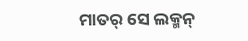ମାତର୍ ସେ ଲକ୍ମନ୍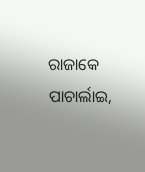ରାଜାକେ ପାଚାର୍ଲାଇ,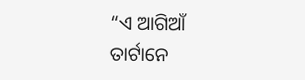“ଏ ଆଗିଆଁ ତାର୍ଟାନେ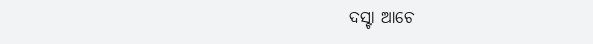ଦସ୍ଟା ଆଚେ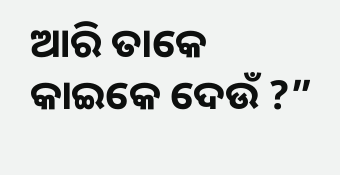ଆରି ତାକେ କାଇକେ ଦେଉଁ ?”